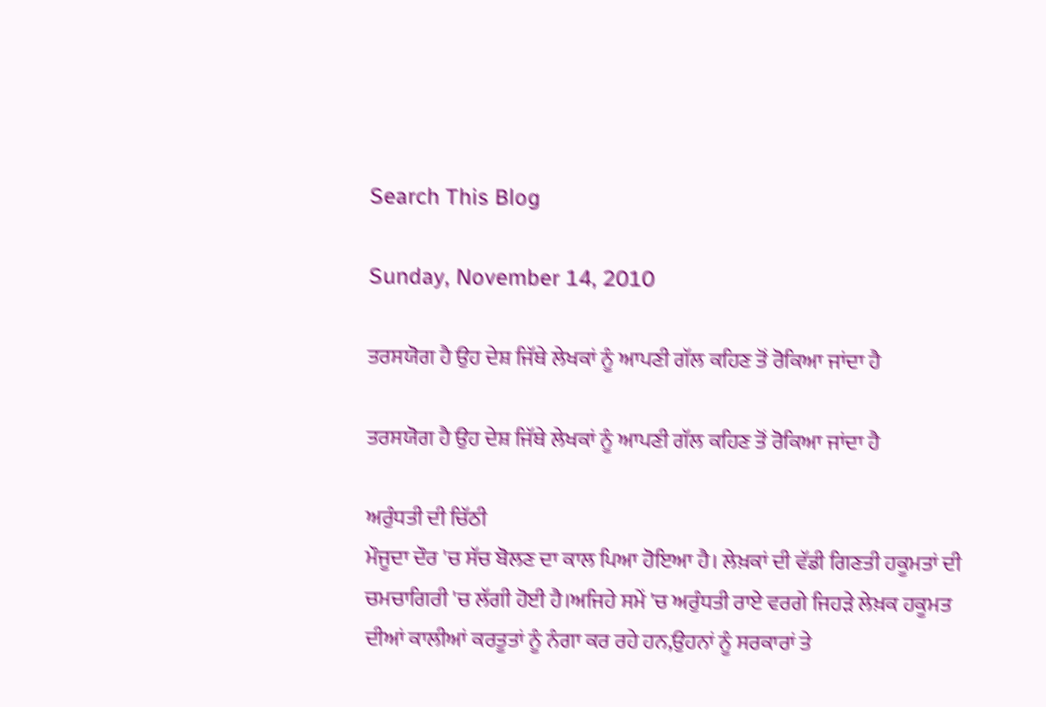Search This Blog

Sunday, November 14, 2010

ਤਰਸਯੋਗ ਹੈ ਉਹ ਦੇਸ਼ ਜਿੱਥੇ ਲੇਖਕਾਂ ਨੂੰ ਆਪਣੀ ਗੱਲ ਕਹਿਣ ਤੋਂ ਰੋਕਿਆ ਜਾਂਦਾ ਹੈ

ਤਰਸਯੋਗ ਹੈ ਉਹ ਦੇਸ਼ ਜਿੱਥੇ ਲੇਖਕਾਂ ਨੂੰ ਆਪਣੀ ਗੱਲ ਕਹਿਣ ਤੋਂ ਰੋਕਿਆ ਜਾਂਦਾ ਹੈ

ਅਰੁੰਧਤੀ ਦੀ ਚਿੱਠੀ
ਮੌਜੂਦਾ ਦੌਰ 'ਚ ਸੱਚ ਬੋਲਣ ਦਾ ਕਾਲ ਪਿਆ ਹੋਇਆ ਹੈ। ਲੇਖ਼ਕਾਂ ਦੀ ਵੱਡੀ ਗਿਣਤੀ ਹਕੂਮਤਾਂ ਦੀ ਚਮਚਾਗਿਰੀ 'ਚ ਲੱਗੀ ਹੋਈ ਹੈ।ਅਜਿਹੇ ਸਮੇਂ 'ਚ ਅਰੁੰਧਤੀ ਰਾਏ ਵਰਗੇ ਜਿਹੜੇ ਲੇਖ਼ਕ ਹਕੂਮਤ ਦੀਆਂ ਕਾਲੀਆਂ ਕਰਤੂਤਾਂ ਨੂੰ ਨੰਗਾ ਕਰ ਰਹੇ ਹਨ,ਉਹਨਾਂ ਨੂੰ ਸਰਕਾਰਾਂ ਤੇ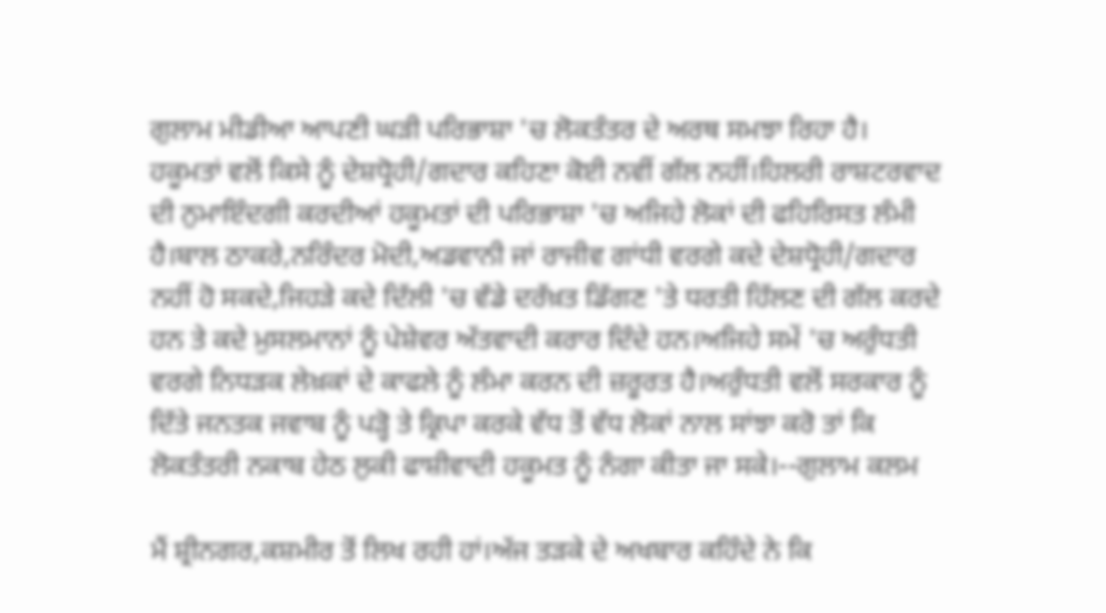ਗੁਲਾਮ ਮੀਡੀਆ ਆਪਣੀ ਘੜੀ ਪਰਿਭਾਸ਼ਾ 'ਚ ਲੋਕਤੰਤਰ ਦੇ ਅਰਥ ਸਮਝਾ ਰਿਹਾ ਹੈ। ਹਕੂਮਤਾਂ ਵਲੋਂ ਕਿਸੇ ਨੂੰ ਦੇਸ਼ਧ੍ਰੋਹੀ/ਗਦਾਰ ਕਹਿਣਾ ਕੋਈ ਨਵੀਂ ਗੱਲ ਨਹੀਂ।ਹਿਲਰੀ ਰਾਸ਼ਟਰਵਾਦ ਦੀ ਨੁਮਾਇੰਦਗੀ ਕਰਦੀਆਂ ਹਕੂਮਤਾਂ ਦੀ ਪਰਿਭਾਸ਼ਾ 'ਚ ਅਜਿਹੇ ਲੋਕਾਂ ਦੀ ਫਹਿਰਿਸਤ ਲੰਮੀ ਹੈ।ਬਾਲ ਠਾਕਰੇ,ਨਰਿੰਦਰ ਮੋਦੀ,ਅਡਵਾਨੀ ਜਾਂ ਰਾਜੀਵ ਗਾਂਧੀ ਵਰਗੇ ਕਦੇ ਦੇਸ਼ਧ੍ਰੋਹੀ/ਗਦਾਰ ਨਹੀਂ ਹੋ ਸਕਦੇ,ਜਿਹੜੇ ਕਦੇ ਦਿੱਲੀ 'ਚ ਵੱਡੇ ਦਰੱਖ਼ਤ ਡਿੱਗਣ 'ਤੇ ਧਰਤੀ ਹਿੱਲਣ ਦੀ ਗੱਲ ਕਰਦੇ ਹਨ ਤੇ ਕਦੇ ਮੁਸਲਮਾਨਾਂ ਨੂੰ ਪੇਸ਼ੇਵਰ ਅੱਤਵਾਦੀ ਕਰਾਰ ਦਿੰਦੇ ਹਨ।ਅਜਿਹੇ ਸਮੇਂ 'ਚ ਅਰੁੰਧਤੀ ਵਰਗੇ ਨਿਧੜਕ ਲੇਖ਼ਕਾਂ ਦੇ ਕਾਫਲੇ ਨੂੰ ਲੰਮਾ ਕਰਨ ਦੀ ਜ਼ਰੂਰਤ ਹੈ।ਅਰੁੰਧਤੀ ਵਲੋਂ ਸਰਕਾਰ ਨੂੰ ਦਿੱਤੇ ਜਨਤਕ ਜਵਾਬ ਨੂੰ ਪੜ੍ਹੋ ਤੇ ਕ੍ਰਿਪਾ ਕਰਕੇ ਵੱਧ ਤੋਂ ਵੱਧ ਲੋਕਾਂ ਨਾਲ ਸਾਂਝਾ ਕਰੋ ਤਾਂ ਕਿ ਲੋਕਤੰਤਰੀ ਨਕਾਬ ਹੇਠ ਲੁਕੀ ਫਾਸ਼ੀਵਾਦੀ ਹਕੂਮਤ ਨੂੰ ਨੰਗਾ ਕੀਤਾ ਜਾ ਸਕੇ।--ਗੁਲਾਮ ਕਲਮ

ਮੈਂ ਸ਼੍ਰੀਨਗਰ,ਕਸ਼ਮੀਰ ਤੋਂ ਲਿਖ ਰਹੀ ਹਾਂ।ਅੱਜ ਤੜਕੇ ਦੇ ਅਖਬਾਰ ਕਹਿੰਦੇ ਨੇ ਕਿ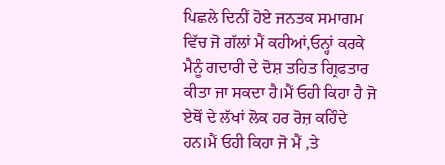ਪਿਛਲੇ ਦਿਨੀਂ ਹੋਏ ਜਨਤਕ ਸਮਾਗਮ ਵਿੱਚ ਜੋ ਗੱਲਾਂ ਮੈਂ ਕਹੀਆਂ,ਓਨ੍ਹਾਂ ਕਰਕੇ ਮੈਨੂੰ ਗਦਾਰੀ ਦੇ ਦੋਸ਼ ਤਹਿਤ ਗ੍ਰਿਫਤਾਰ ਕੀਤਾ ਜਾ ਸਕਦਾ ਹੈ।ਮੈਂ ਓਹੀ ਕਿਹਾ ਹੈ ਜੋ ਏਥੋਂ ਦੇ ਲੱਖਾਂ ਲੋਕ ਹਰ ਰੋਜ਼ ਕਹਿੰਦੇ ਹਨ।ਮੈਂ ਓਹੀ ਕਿਹਾ ਜੋ ਮੈਂ ,ਤੇ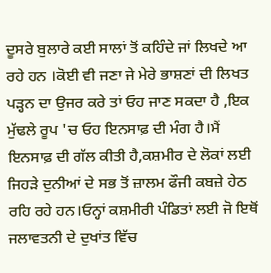ਦੂਸਰੇ ਬੁਲਾਰੇ ਕਈ ਸਾਲਾਂ ਤੋਂ ਕਹਿੰਦੇ ਜਾਂ ਲਿਖਦੇ ਆ ਰਹੇ ਹਨ ।ਕੋਈ ਵੀ ਜਣਾ ਜੇ ਮੇਰੇ ਭਾਸ਼ਣਾਂ ਦੀ ਲਿਖਤ ਪੜ੍ਹਨ ਦਾ ਉਜਰ ਕਰੇ ਤਾਂ ਓਹ ਜਾਣ ਸਕਦਾ ਹੈ ,ਇਕ ਮੁੱਢਲੇ ਰੂਪ 'ਚ ਓਹ ਇਨਸਾਫ਼ ਦੀ ਮੰਗ ਹੈ।ਮੈਂ ਇਨਸਾਫ਼ ਦੀ ਗੱਲ ਕੀਤੀ ਹੈ,ਕਸ਼ਮੀਰ ਦੇ ਲੋਕਾਂ ਲਈ ਜਿਹੜੇ ਦੁਨੀਆਂ ਦੇ ਸਭ ਤੋਂ ਜ਼ਾਲਮ ਫੌਜੀ ਕਬਜ਼ੇ ਹੇਠ ਰਹਿ ਰਹੇ ਹਨ।ਓਨ੍ਹਾਂ ਕਸ਼ਮੀਰੀ ਪੰਡਿਤਾਂ ਲਈ ਜੋ ਇਥੋਂ ਜਲਾਵਤਨੀ ਦੇ ਦੁਖਾਂਤ ਵਿੱਚ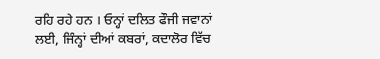ਰਹਿ ਰਹੇ ਹਨ । ਓਨ੍ਹਾਂ ਦਲਿਤ ਫੌਜੀ ਜਵਾਨਾਂ ਲਈ, ਜਿੰਨ੍ਹਾਂ ਦੀਆਂ ਕਬਰਾਂ, ਕਦਾਲੋਰ ਵਿੱਚ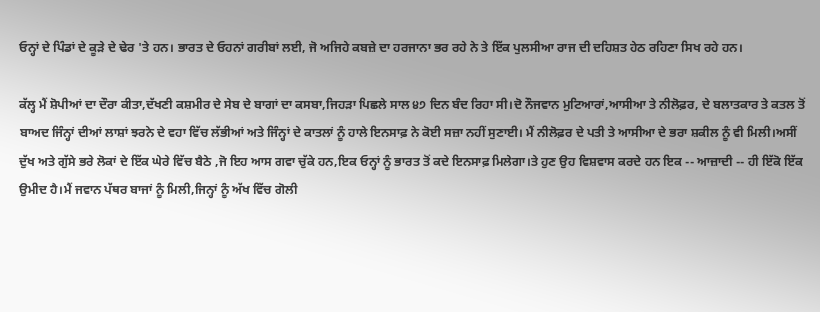ਓਨ੍ਹਾਂ ਦੇ ਪਿੰਡਾਂ ਦੇ ਕੂੜੇ ਦੇ ਢੇਰ 'ਤੇ ਹਨ। ਭਾਰਤ ਦੇ ਓਹਨਾਂ ਗਰੀਬਾਂ ਲਈ, ਜੋ ਅਜਿਹੇ ਕਬਜ਼ੇ ਦਾ ਹਰਜਾਨਾ ਭਰ ਰਹੇ ਨੇ ਤੇ ਇੱਕ ਪੁਲਸੀਆ ਰਾਜ ਦੀ ਦਹਿਸ਼ਤ ਹੇਠ ਰਹਿਣਾ ਸਿਖ ਰਹੇ ਹਨ।

ਕੱਲ੍ਹ ਮੈਂ ਸ਼ੋਪੀਆਂ ਦਾ ਦੌਰਾ ਕੀਤਾ,ਦੱਖਣੀ ਕਸ਼ਮੀਰ ਦੇ ਸੇਬ ਦੇ ਬਾਗਾਂ ਦਾ ਕਸਬਾ,ਜਿਹੜਾ ਪਿਛਲੇ ਸਾਲ ੪੭ ਦਿਨ ਬੰਦ ਰਿਹਾ ਸੀ।ਦੋ ਨੌਜਵਾਨ ਮੁਟਿਆਰਾਂ,ਆਸੀਆ ਤੇ ਨੀਲੋਫ਼ਰ, ਦੇ ਬਲਾਤਕਾਰ ਤੇ ਕਤਲ ਤੋਂ ਬਾਅਦ ਜਿੰਨ੍ਹਾਂ ਦੀਆਂ ਲਾਸ਼ਾਂ ਝਰਨੇ ਦੇ ਵਹਾ ਵਿੱਚ ਲੱਭੀਆਂ ਅਤੇ ਜਿੰਨ੍ਹਾਂ ਦੇ ਕਾਤਲਾਂ ਨੂੰ ਹਾਲੇ ਇਨਸਾਫ਼ ਨੇ ਕੋਈ ਸਜ਼ਾ ਨਹੀਂ ਸੁਣਾਈ। ਮੈਂ ਨੀਲੋਫ਼ਰ ਦੇ ਪਤੀ ਤੇ ਆਸੀਆ ਦੇ ਭਰਾ ਸ਼ਕੀਲ ਨੂੰ ਵੀ ਮਿਲੀ।ਅਸੀਂ ਦੁੱਖ ਅਤੇ ਗੁੱਸੇ ਭਰੇ ਲੋਕਾਂ ਦੇ ਇੱਕ ਘੇਰੇ ਵਿੱਚ ਬੈਠੇ ,ਜੋ ਇਹ ਆਸ ਗਵਾ ਚੁੱਕੇ ਹਨ,ਇਕ ਓਨ੍ਹਾਂ ਨੂੰ ਭਾਰਤ ਤੋਂ ਕਦੇ ਇਨਸਾਫ਼ ਮਿਲੇਗਾ।ਤੇ ਹੁਣ ਉਹ ਵਿਸ਼ਵਾਸ ਕਰਦੇ ਹਨ ਇਕ -- ਆਜ਼ਾਦੀ -- ਹੀ ਇੱਕੋ ਇੱਕ ਉਮੀਦ ਹੈ।ਮੈਂ ਜਵਾਨ ਪੱਥਰ ਬਾਜਾਂ ਨੂੰ ਮਿਲੀ,ਜਿਨ੍ਹਾਂ ਨੂੰ ਅੱਖ ਵਿੱਚ ਗੋਲੀ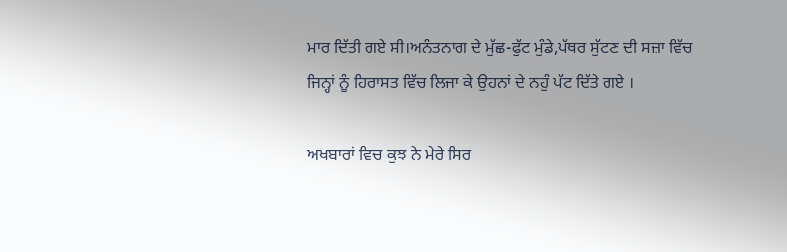ਮਾਰ ਦਿੱਤੀ ਗਏ ਸੀ।ਅਨੰਤਨਾਗ ਦੇ ਮੁੱਛ-ਫੁੱਟ ਮੁੰਡੇ,ਪੱਥਰ ਸੁੱਟਣ ਦੀ ਸਜ਼ਾ ਵਿੱਚ ਜਿਨ੍ਹਾਂ ਨੂੰ ਹਿਰਾਸਤ ਵਿੱਚ ਲਿਜਾ ਕੇ ਉਹਨਾਂ ਦੇ ਨਹੁੰ ਪੱਟ ਦਿੱਤੇ ਗਏ ।

ਅਖਬਾਰਾਂ ਵਿਚ ਕੁਝ ਨੇ ਮੇਰੇ ਸਿਰ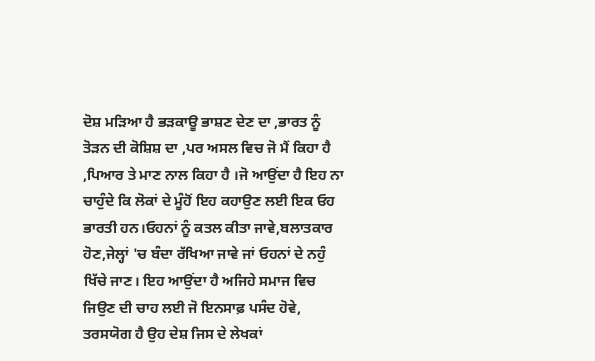ਦੋਸ਼ ਮੜਿਆ ਹੈ ਭੜਕਾਊ ਭਾਸ਼ਣ ਦੇਣ ਦਾ ,ਭਾਰਤ ਨੂੰ ਤੋੜਨ ਦੀ ਕੋਸ਼ਿਸ਼ ਦਾ ,ਪਰ ਅਸਲ ਵਿਚ ਜੋ ਮੈਂ ਕਿਹਾ ਹੈ ,ਪਿਆਰ ਤੇ ਮਾਣ ਨਾਲ ਕਿਹਾ ਹੈ ।ਜੋ ਆਉਂਦਾ ਹੈ ਇਹ ਨਾ ਚਾਹੁੰਦੇ ਕਿ ਲੋਕਾਂ ਦੇ ਮੂੰਹੋਂ ਇਹ ਕਹਾਉਣ ਲਈ ਇਕ ਓਹ ਭਾਰਤੀ ਹਨ।ਓਹਨਾਂ ਨੂੰ ਕਤਲ ਕੀਤਾ ਜਾਵੇ,ਬਲਾਤਕਾਰ ਹੋਣ,ਜੇਲ੍ਹਾਂ 'ਚ ਬੰਦਾ ਰੱਖਿਆ ਜਾਵੇ ਜਾਂ ਓਹਨਾਂ ਦੇ ਨਹੁੰ ਖਿੱਚੇ ਜਾਣ। ਇਹ ਆਉਂਦਾ ਹੈ ਅਜਿਹੇ ਸਮਾਜ ਵਿਚ ਜਿਉਣ ਦੀ ਚਾਹ ਲਈ ਜੋ ਇਨਸਾਫ਼ ਪਸੰਦ ਹੋਵੇ, ਤਰਸਯੋਗ ਹੈ ਉਹ ਦੇਸ਼ ਜਿਸ ਦੇ ਲੇਖਕਾਂ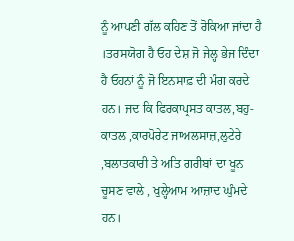ਨੂੰ ਆਪਣੀ ਗੱਲ ਕਹਿਣ ਤੋਂ ਰੋਕਿਆ ਜਾਂਦਾ ਹੈ ।ਤਰਸਯੋਗ ਹੈ ਓਹ ਦੇਸ਼ ਜੋ ਜੇਲ੍ਹ ਭੇਜ ਦਿੰਦਾ ਹੈ ਓਹਨਾਂ ਨੂੰ ਜੋ ਇਨਸਾਫ਼ ਦੀ ਮੰਗ ਕਰਦੇ ਹਨ। ਜਦ ਕਿ ਫਿਰਕਾਪ੍ਰਸਤ ਕਾਤਲ,ਬਹੁ-ਕਾਤਲ ,ਕਾਰਪੋਰੇਟ ਜਾਅਲਸਾਜ਼,ਲੁਟੇਰੇ ,ਬਲਾਤਕਾਰੀ ਤੇ ਅਤਿ ਗਰੀਬਾਂ ਦਾ ਖੂਨ ਚੂਸਣ ਵਾਲੇ , ਖੁਲ੍ਹੇਆਮ ਆਜ਼ਾਦ ਘੁੰਮਦੇ ਹਨ।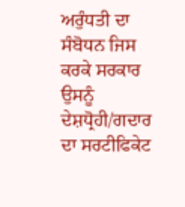ਅਰੁੰਧਤੀ ਦਾ ਸੰਬੋਧਨ ਜਿਸ ਕਰਕੇ ਸਰਕਾਰ ਉਸਨੂੰ ਦੇਸ਼ਧ੍ਰੋਹੀ/ਗਦਾਰ ਦਾ ਸਰਟੀਫਿਕੇਟ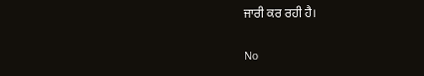ਜਾਰੀ ਕਰ ਰਹੀ ਹੈ।

No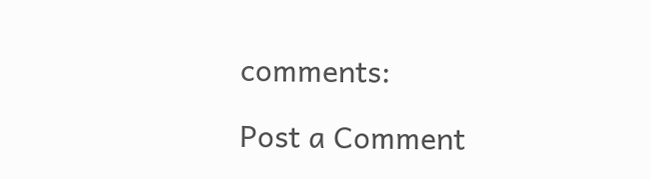comments:

Post a Comment